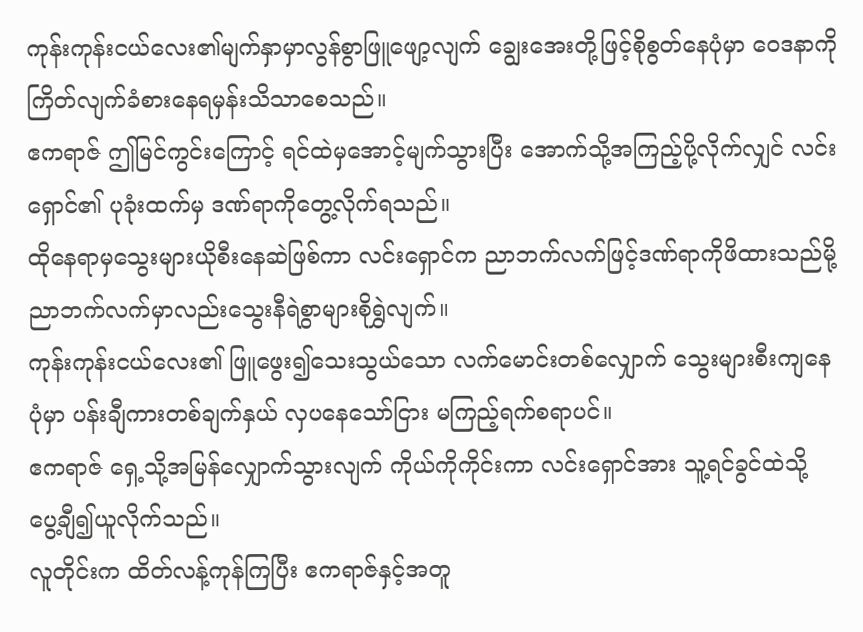ကုန်းကုန်းငယ်လေး၏မျက်နှာမှာလွန်စွာဖြူဖျော့လျက် ချွေးအေးတို့ဖြင့်စိုစွတ်နေပုံမှာ ဝေဒနာကို ကြိတ်လျက်ခံစားနေရမှန်းသိသာစေသည်။
ဧကရာဇ် ဤမြင်ကွင်းကြောင့် ရင်ထဲမှအောင့်မျက်သွားပြီး အောက်သို့အကြည့်ပို့လိုက်လျှင် လင်းရှောင်၏ ပုခုံးထက်မှ ဒဏ်ရာကိုတွေ့လိုက်ရသည်။
ထိုနေရာမှသွေးများယိုစီးနေဆဲဖြစ်ကာ လင်းရှောင်က ညာဘက်လက်ဖြင့်ဒဏ်ရာကိုဖိထားသည်မို့ ညာဘက်လက်မှာလည်းသွေးနီရဲစွာများစိုရွှဲလျက်။
ကုန်းကုန်းငယ်လေး၏ ဖြူဖွေး၍သေးသွယ်သော လက်မောင်းတစ်လျှောက် သွေးများစီးကျနေပုံမှာ ပန်းချီကားတစ်ချက်နှယ် လှပနေသော်ငြား မကြည့်ရက်စရာပင်။
ဧကရာဇ် ရှေ့သို့အမြန်လျှောက်သွားလျက် ကိုယ်ကိုကိုင်းကာ လင်းရှောင်အား သူ့ရင်ခွင်ထဲသို့ ပွေ့ချီ၍ယူလိုက်သည်။
လူတိုင်းက ထိတ်လန့်ကုန်ကြပြီး ဧကရာဇ်နှင့်အတူ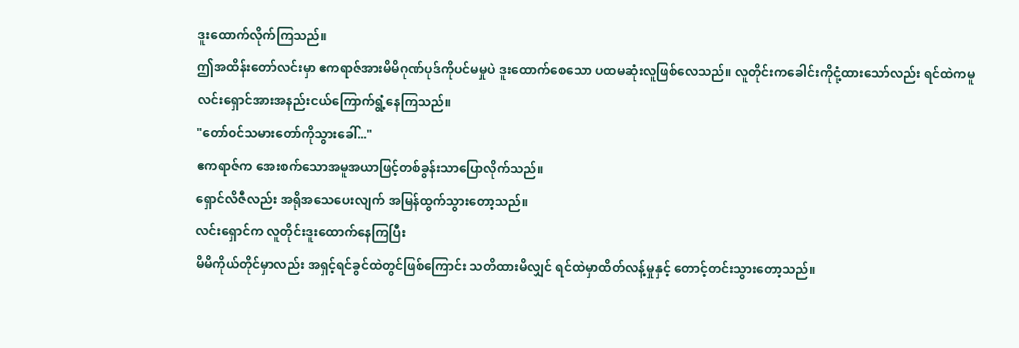ဒူးထောက်လိုက်ကြသည်။
ဤအထိန်းတော်လင်းမှာ ဧကရာဇ်အားမိမိဂုဏ်ပုဒ်ကိုပင်မမှုပဲ ဒူးထောက်စေသော ပထမဆုံးလူဖြစ်လေသည်။ လူတိုင်းကခေါင်းကိုငုံ့ထားသော်လည်း ရင်ထဲကမူ လင်းရှောင်အားအနည်းငယ်ကြောက်ရွံ့နေကြသည်။
"တော်၀င်သမားတော်ကိုသွားခေါ်..."
ဧကရာဇ်က အေးစက်သောအမူအယာဖြင့်တစ်ခွန်းသာပြောလိုက်သည်။
ရှောင်လိဇီလည်း အရိုအသေပေးလျက် အမြန်ထွက်သွားတော့သည်။
လင်းရှောင်က လူတိုင်းဒူးထောက်နေကြပြီး
မိမိကိုယ်တိုင်မှာလည်း အရှင့်ရင်ခွင်ထဲတွင်ဖြစ်ကြောင်း သတိထားမိလျှင် ရင်ထဲမှာထိတ်လန့်မှုနှင့် တောင့်တင်းသွားတော့သည်။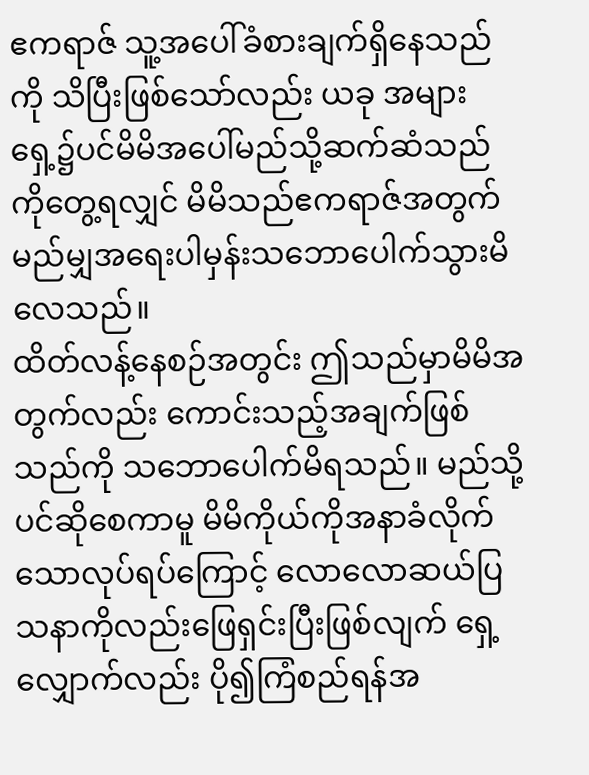ဧကရာဇ် သူ့အပေါ်ခံစားချက်ရှိနေသည်ကို သိပြီးဖြစ်သော်လည်း ယခု အများရှေ့၌ပင်မိမိအပေါ်မည်သို့ဆက်ဆံသည်ကိုတွေ့ရလျှင် မိမိသည်ဧကရာဇ်အတွက် မည်မျှအရေးပါမှန်းသဘောပေါက်သွားမိလေသည်။
ထိတ်လန့်နေစဉ်အတွင်း ဤသည်မှာမိမိအတွက်လည်း ကောင်းသည့်အချက်ဖြစ်သည်ကို သဘောပေါက်မိရသည်။ မည်သို့ပင်ဆိုစေကာမူ မိမိကိုယ်ကိုအနာခံလိုက်သောလုပ်ရပ်ကြောင့် လောလောဆယ်ပြသနာကိုလည်းဖြေရှင်းပြီးဖြစ်လျက် ရှေ့လျှောက်လည်း ပို၍ကြံစည်ရန်အ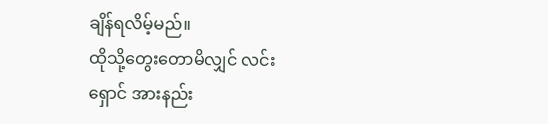ချိန်ရလိမ့်မည်။
ထိုသို့တွေးတောမိလျှင် လင်းရှောင် အားနည်း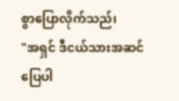စွာပြောလိုက်သည်၊
"အရှင် ဒီငယ်သားအဆင်ပြေပါ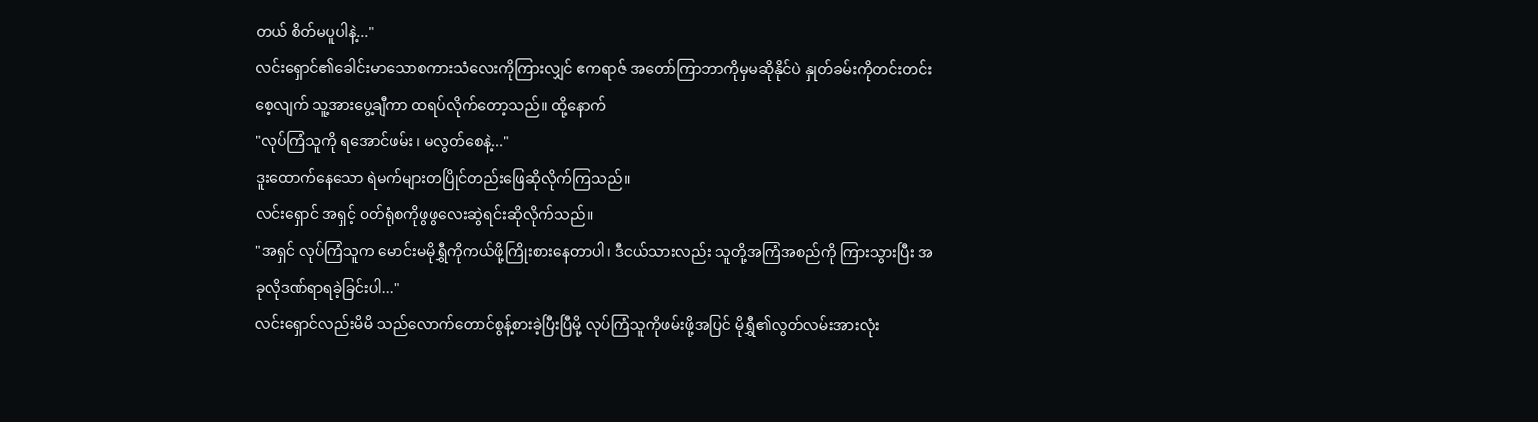တယ် စိတ်မပူပါနဲ့..."
လင်းရှောင်၏ခေါင်းမာသောစကားသံလေးကိုကြားလျှင် ဧကရာဇ် အတော်ကြာဘာကိုမှမဆိုနိုင်ပဲ နှုတ်ခမ်းကိုတင်းတင်းစေ့လျက် သူ့အားပွေ့ချီကာ ထရပ်လိုက်တော့သည်။ ထို့နောက်
"လုပ်ကြံသူကို ရအောင်ဖမ်း ၊ မလွတ်စေနဲ့..."
ဒူးထောက်နေသော ရဲမက်များတပြိုင်တည်းဖြေဆိုလိုက်ကြသည်။
လင်းရှောင် အရှင့် ၀တ်ရုံစကိုဖွဖွလေးဆွဲရင်းဆိုလိုက်သည်။
"အရှင် လုပ်ကြံသူက မောင်းမမိုရွှီကိုကယ်ဖို့ကြိုးစားနေတာပါ၊ ဒီငယ်သားလည်း သူတို့အကြံအစည်ကို ကြားသွားပြီး အခုလိုဒဏ်ရာရခဲ့ခြင်းပါ..."
လင်းရှောင်လည်းမိမိ သည်လောက်တောင်စွန့်စားခဲ့ပြီးပြီမို့ လုပ်ကြံသူကိုဖမ်းဖို့အပြင် မိုရွှီ၏လွတ်လမ်းအားလုံး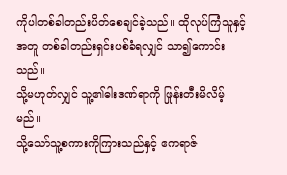ကိုပါတစ်ခါတည်းပိတ်စေချင်ခဲ့သည်။ ထိုလုပ်ကြံသူနှင့်အတူ တစ်ခါတည်းရှင်းပစ်ခံရလျှင် သာ၍ကောင်းသည်။
သို့မဟုတ်လျှင် သူ့၏ဓါးဒဏ်ရာကို ဖြုန်းတီးမိလိမ့်မည်။
သို့သော်သူ့စကားကိုကြားသည်နှင့် ဧကရာဇ်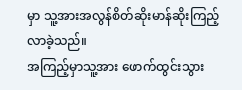မှာ သူ့အားအလွန်စိတ်ဆိုးမာန်ဆိုးကြည့်လာခဲ့သည်။
အကြည့်မှာသူ့အား ဖောက်ထွင်းသွား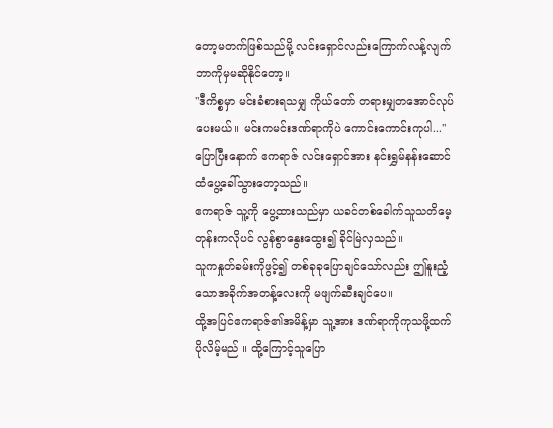တော့မတက်ဖြစ်သည်မို့ လင်းရှောင်လည်းကြောက်လန့်လျက် ဘာကိုမှမဆိုနိုင်တော့။
"ဒီကိစ္စမှာ မင်းခံစားရသမျှ ကိုယ်တော် တရားမျှတအောင်လုပ်ပေးမယ်။ မင်းကမင်းဒဏ်ရာကိုပဲ ကောင်းကောင်းကုပါ..."
ပြောပြီးနောက် ဧကရာဇ် လင်းရှောင်အား နင်းရွှမ်နန်းဆောင်ထံပွေ့ခေါ်သွားတော့သည်။
ဧကရာဇ် သူ့ကို ပွေ့ထားသည်မှာ ယခင်တစ်ခေါက်သူသတိမေ့တုန်းကလိုပင် လွန်စွာနွေးထွေး၍ ခိုင်မြဲလှသည်။
သူကနှုတ်ခမ်းကိုဖွင့်၍ တစ်ခုခုပြောချင်သော်လည်း ဤနူးညံ့သောအခိုက်အတန့်လေးကို မဖျက်ဆီးချင်ပေ။
ထို့အပြင်ဧကရာဇ်၏အမိန့်မှာ သူ့အား ဒဏ်ရာကိုကုသဖို့ထက်ပိုလိမ့်မည် ။ ထို့ကြောင့်သူပြော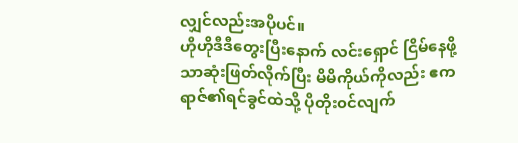လျှင်လည်းအပိုပင်။
ဟိုဟိုဒီဒီတွေးပြီးနောက် လင်းရှောင် ငြိမ်နေဖို့သာဆုံးဖြတ်လိုက်ပြီး မိမိကိုယ်ကိုလည်း ဧကရာဇ်၏ရင်ခွင်ထဲသို့ ပိုတိုး၀င်လျက်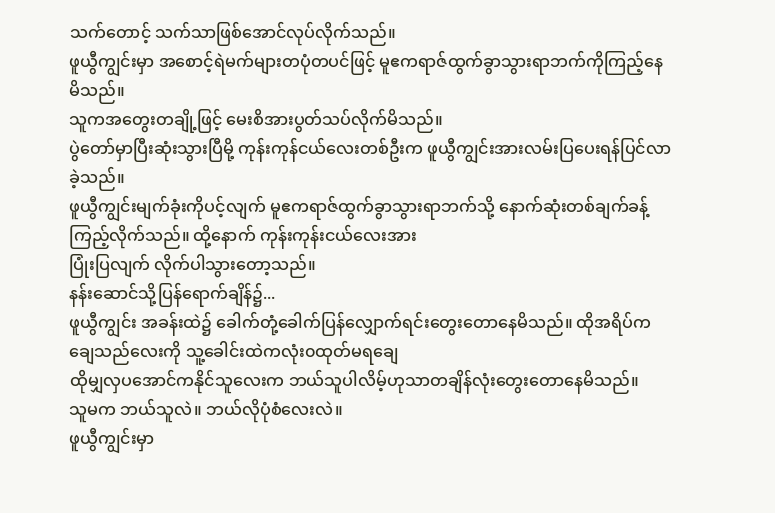သက်တောင့် သက်သာဖြစ်အောင်လုပ်လိုက်သည်။
ဖူယွီကျွင်းမှာ အစောင့်ရဲမက်များတပုံတပင်ဖြင့် မူဧကရာဇ်ထွက်ခွာသွားရာဘက်ကိုကြည့်နေမိသည်။
သူကအတွေးတချို့ဖြင့် မေးစိအားပွတ်သပ်လိုက်မိသည်။
ပွဲတော်မှာပြီးဆုံးသွားပြီမို့ ကုန်းကုန်ငယ်လေးတစ်ဦးက ဖူယွီကျွင်းအားလမ်းပြပေးရန်ပြင်လာခဲ့သည်။
ဖူယွီကျွင်းမျက်ခုံးကိုပင့်လျက် မူဧကရာဇ်ထွက်ခွာသွားရာဘက်သို့ နောက်ဆုံးတစ်ချက်ခန့်ကြည့်လိုက်သည်။ ထို့နောက် ကုန်းကုန်းငယ်လေးအား
ပြုံးပြလျက် လိုက်ပါသွားတော့သည်။
နန်းဆောင်သို့ပြန်ရောက်ချိန်၌...
ဖူယွီကျွင်း အခန်းထဲ၌ ခေါက်တုံ့ခေါက်ပြန်လျှောက်ရင်းတွေးတောနေမိသည်။ ထိုအရိပ်ကချေသည်လေးကို သူ့ခေါင်းထဲကလုံး၀ထုတ်မရချေ
ထိုမျှလှပအောင်ကနိုင်သူလေးက ဘယ်သူပါလိမ့်ဟုသာတချိန်လုံးတွေးတောနေမိသည်။
သူမက ဘယ်သူလဲ။ ဘယ်လိုပုံစံလေးလဲ။
ဖူယွီကျွင်းမှာ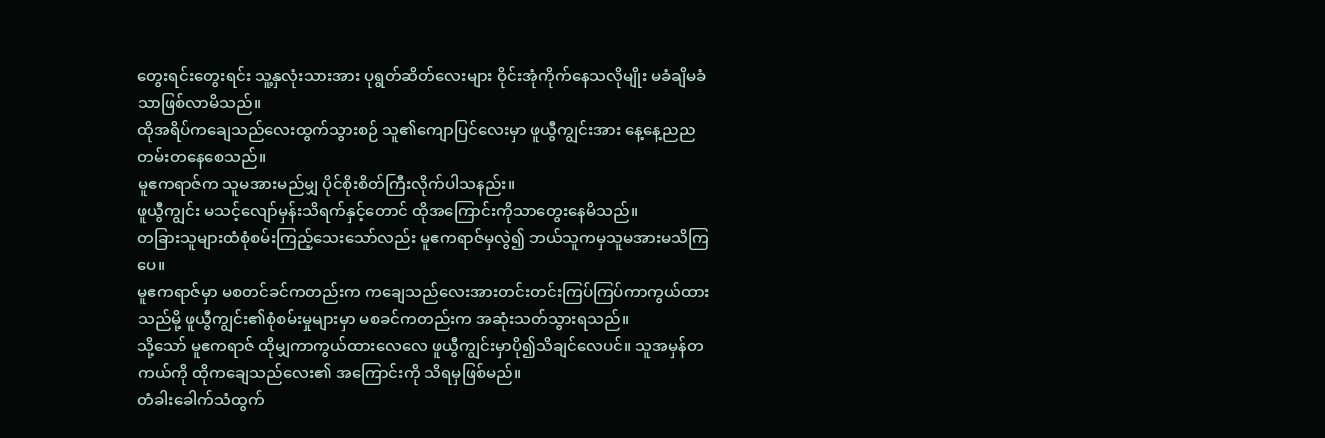တွေးရင်းတွေးရင်း သူ့နှလုံးသားအား ပုရွတ်ဆိတ်လေးများ ဝိုင်းအုံကိုက်နေသလိုမျိုး မခံချိမခံသာဖြစ်လာမိသည်။
ထိုအရိပ်ကချေသည်လေးထွက်သွားစဉ် သူ၏ကျောပြင်လေးမှာ ဖူယွီကျွင်းအား နေ့နေ့ညညတမ်းတနေစေသည်။
မူဧကရာဇ်က သူမအားမည်မျှ ပိုင်စိုးစိတ်ကြီးလိုက်ပါသနည်း။
ဖူယွီကျွင်း မသင့်လျော်မှန်းသိရက်နှင့်တောင် ထိုအကြောင်းကိုသာတွေးနေမိသည်။
တခြားသူများထံစုံစမ်းကြည့်သေးသော်လည်း မူဧကရာဇ်မှလွဲ၍ ဘယ်သူကမှသူမအားမသိကြပေ။
မူဧကရာဇ်မှာ မစတင်ခင်ကတည်းက ကချေသည်လေးအားတင်းတင်းကြပ်ကြပ်ကာကွယ်ထားသည်မို့ ဖူယွီကျွင်း၏စုံစမ်းမှုများမှာ မစခင်ကတည်းက အဆုံးသတ်သွားရသည်။
သို့သော် မူဧကရာဇ် ထိုမျှကာကွယ်ထားလေလေ ဖူယွီကျွင်းမှာပို၍သိချင်လေပင်။ သူအမှန်တကယ်ကို ထိုကချေသည်လေး၏ အကြောင်းကို သိရမှဖြစ်မည်။
တံခါးခေါက်သံထွက်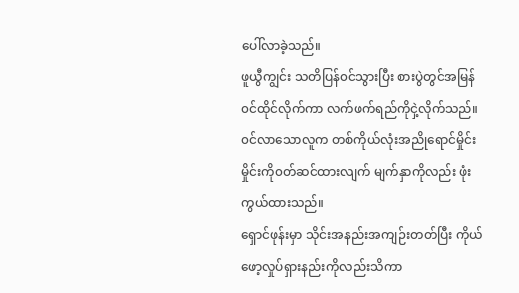ပေါ်လာခဲ့သည်။
ဖူယွီကျွင်း သတိပြန်၀င်သွားပြီး စားပွဲတွင်အမြန်၀င်ထိုင်လိုက်ကာ လက်ဖက်ရည်ကိုငှဲ့လိုက်သည်။
၀င်လာသောလူက တစ်ကိုယ်လုံးအညိုရောင်မှိုင်းမှိုင်းကို၀တ်ဆင်ထားလျက် မျက်နှာကိုလည်း ဖုံးကွယ်ထားသည်။
ရှောင်ဖုန်းမှာ သိုင်းအနည်းအကျဉ်းတတ်ပြီး ကိုယ်ဖော့လှုပ်ရှားနည်းကိုလည်းသိကာ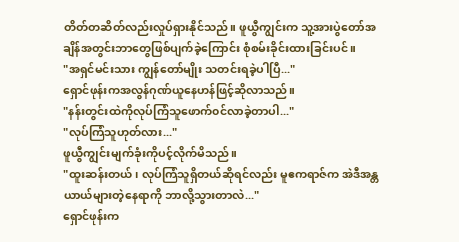တိတ်တဆိတ်လည်းလှုပ်ရှားနိုင်သည်။ ဖူယွီကျွင်းက သူ့အားပွဲတော်အချိန်အတွင်းဘာတွေဖြစ်ပျက်ခဲ့ကြောင်း စုံစမ်းခိုင်းထားခြင်းပင်။
"အရှင်မင်းသား ကျွန်တော်မျိုး သတင်းရခဲ့ပါပြီ..."
ရှောင်ဖုန်းကအလွန်ဂုဏ်ယူနေဟန်ဖြင့်ဆိုလာသည်။
"နန်းတွင်းထဲကိုလုပ်ကြံသူဖောက်၀င်လာခဲ့တာပါ..."
"လုပ်ကြံသူဟုတ်လား..."
ဖူယွီကျွင်းမျက်ခုံးကိုပင့်လိုက်မိသည်။
"ထူးဆန်းတယ်၊ လုပ်ကြံသူရှိတယ်ဆိုရင်လည်း မူဧကရာဇ်က အဲဒီအန္တယာယ်များတဲ့နေရာကို ဘာလို့သွားတာလဲ..."
ရှောင်ဖုန်းက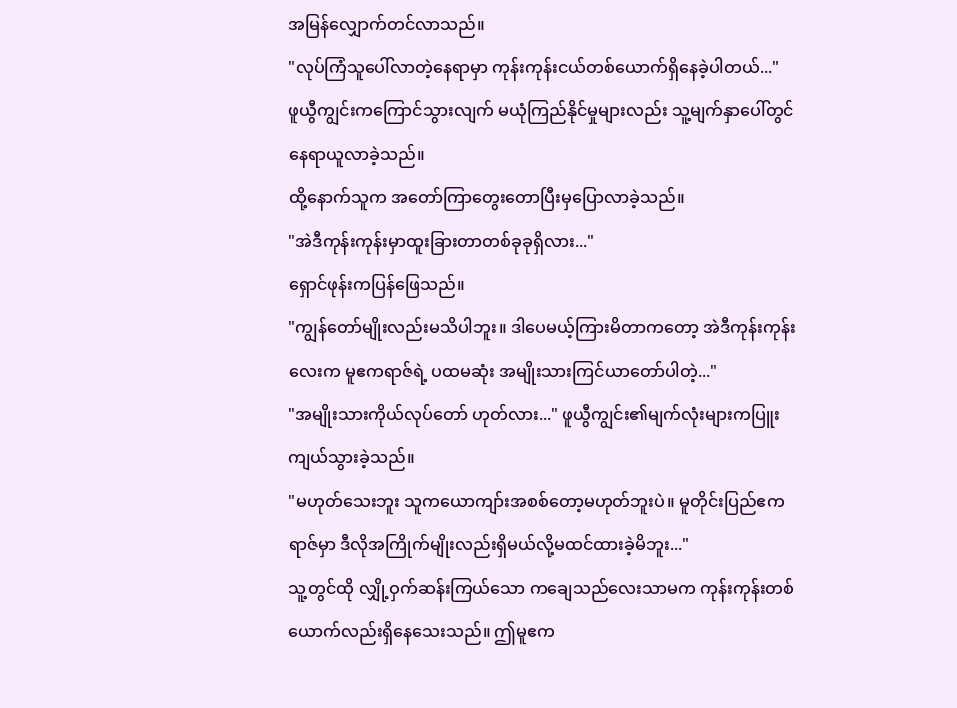အမြန်လျှောက်တင်လာသည်။
"လုပ်ကြံသူပေါ်လာတဲ့နေရာမှာ ကုန်းကုန်းငယ်တစ်ယောက်ရှိနေခဲ့ပါတယ်..."
ဖူယွီကျွင်းကကြောင်သွားလျက် မယုံကြည်နိုင်မှုများလည်း သူ့မျက်နှာပေါ်တွင်နေရာယူလာခဲ့သည်။
ထို့နောက်သူက အတော်ကြာတွေးတောပြီးမှပြောလာခဲ့သည်။
"အဲဒီကုန်းကုန်းမှာထူးခြားတာတစ်ခုခုရှိလား..."
ရှောင်ဖုန်းကပြန်ဖြေသည်။
"ကျွန်တော်မျိုးလည်းမသိပါဘူး။ ဒါပေမယ့်ကြားမိတာကတော့ အဲဒီကုန်းကုန်းလေးက မူဧကရာဇ်ရဲ့ ပထမဆုံး အမျိုးသားကြင်ယာတော်ပါတဲ့..."
"အမျိုးသားကိုယ်လုပ်တော် ဟုတ်လား..." ဖူယွီကျွင်း၏မျက်လုံးများကပြူးကျယ်သွားခဲ့သည်။
"မဟုတ်သေးဘူး သူကယောကျာ်းအစစ်တော့မဟုတ်ဘူးပဲ။ မူတိုင်းပြည်ဧကရာဇ်မှာ ဒီလိုအကြိုက်မျိုးလည်းရှိမယ်လို့မထင်ထားခဲ့မိဘူး..."
သူ့တွင်ထို လျှို့ဝှက်ဆန်းကြယ်သော ကချေသည်လေးသာမက ကုန်းကုန်းတစ်ယောက်လည်းရှိနေသေးသည်။ ဤမူဧက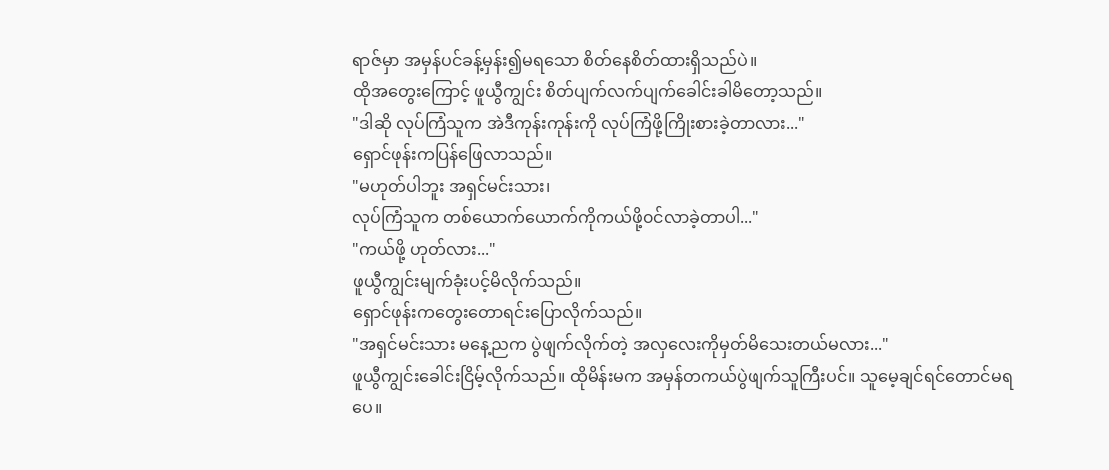ရာဇ်မှာ အမှန်ပင်ခန့်မှန်း၍မရသော စိတ်နေစိတ်ထားရှိသည်ပဲ။
ထိုအတွေးကြောင့် ဖူယွီကျွင်း စိတ်ပျက်လက်ပျက်ခေါင်းခါမိတော့သည်။
"ဒါဆို လုပ်ကြံသူက အဲဒီကုန်းကုန်းကို လုပ်ကြံဖို့ကြိုးစားခဲ့တာလား..."
ရှောင်ဖုန်းကပြန်ဖြေလာသည်။
"မဟုတ်ပါဘူး အရှင်မင်းသား၊
လုပ်ကြံသူက တစ်ယောက်ယောက်ကိုကယ်ဖို့၀င်လာခဲ့တာပါ..."
"ကယ်ဖို့ ဟုတ်လား..."
ဖူယွီကျွင်းမျက်ခုံးပင့်မိလိုက်သည်။
ရှောင်ဖုန်းကတွေးတောရင်းပြောလိုက်သည်။
"အရှင်မင်းသား မနေ့ညက ပွဲဖျက်လိုက်တဲ့ အလှလေးကိုမှတ်မိသေးတယ်မလား..."
ဖူယွီကျွင်းခေါင်းငြိမ့်လိုက်သည်။ ထိုမိန်းမက အမှန်တကယ်ပွဲဖျက်သူကြီးပင်။ သူမေ့ချင်ရင်တောင်မရပေ။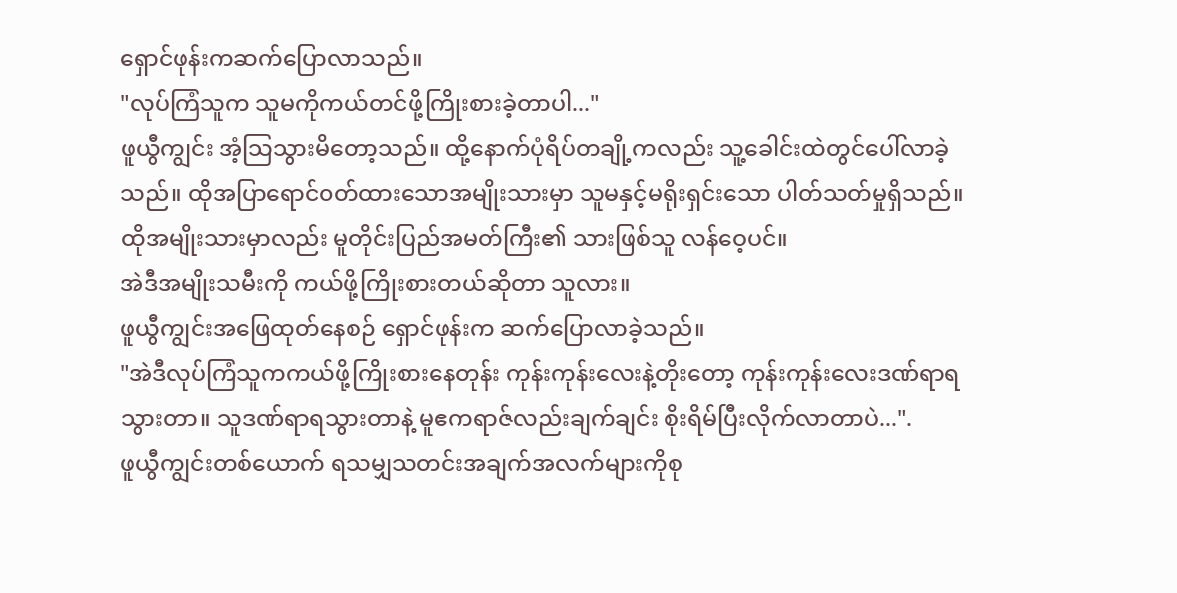ရှောင်ဖုန်းကဆက်ပြောလာသည်။
"လုပ်ကြံသူက သူမကိုကယ်တင်ဖို့ကြိုးစားခဲ့တာပါ..."
ဖူယွီကျွင်း အံ့သြသွားမိတော့သည်။ ထို့နောက်ပုံရိပ်တချို့ကလည်း သူ့ခေါင်းထဲတွင်ပေါ်လာခဲ့သည်။ ထိုအပြာရောင်၀တ်ထားသောအမျိုးသားမှာ သူမနှင့်မရိုးရှင်းသော ပါတ်သတ်မှုရှိသည်။ထိုအမျိုးသားမှာလည်း မူတိုင်းပြည်အမတ်ကြီး၏ သားဖြစ်သူ လန်ဝေ့ပင်။
အဲဒီအမျိုးသမီးကို ကယ်ဖို့ကြိုးစားတယ်ဆိုတာ သူလား။
ဖူယွီကျွင်းအဖြေထုတ်နေစဉ် ရှောင်ဖုန်းက ဆက်ပြောလာခဲ့သည်။
"အဲဒီလုပ်ကြံသူကကယ်ဖို့ကြိုးစားနေတုန်း ကုန်းကုန်းလေးနဲ့တိုးတော့ ကုန်းကုန်းလေးဒဏ်ရာရသွားတာ။ သူဒဏ်ရာရသွားတာနဲ့ မူဧကရာဇ်လည်းချက်ချင်း စိုးရိမ်ပြီးလိုက်လာတာပဲ...".
ဖူယွီကျွင်းတစ်ယောက် ရသမျှသတင်းအချက်အလက်များကိုစု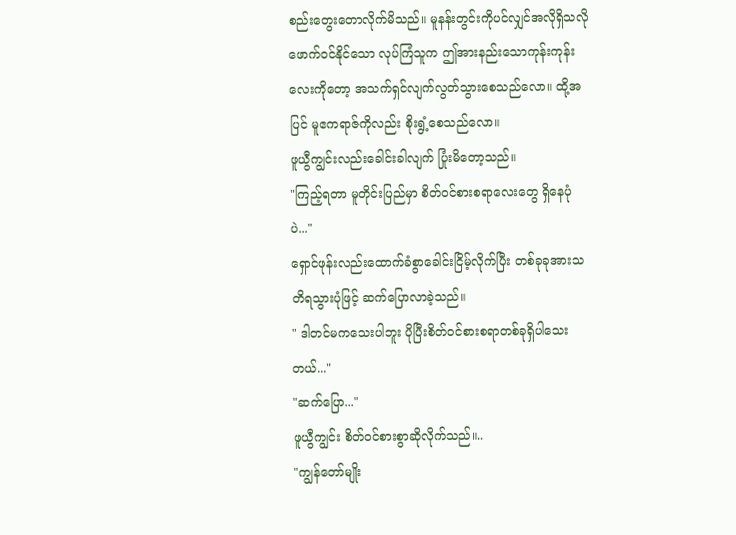စည်းတွေးတောလိုက်မိသည်။ မူနန်းတွင်းကိုပင်လျှင်အလိုရှိသလိုဖောက်၀င်နိုင်သော လုပ်ကြံသူက ဤအားနည်းသောကုန်းကုန်းလေးကိုတော့ အသက်ရှင်လျက်လွတ်သွားစေသည်လော။ ထို့အပြင် မူဧကရာဇ်ကိုလည်း စိုးရွံ့စေသည်လော။
ဖူယွီကျွင်းလည်းခေါင်းခါလျက် ပြုံးမိတော့သည်။
"ကြည့်ရတာ မူတိုင်းပြည်မှာ စိတ်၀င်စားစရာလေးတွေ ရှိနေပုံပဲ..."
ရှောင်ဖုန်းလည်းထောက်ခံစွာခေါင်းငြိမ့်လိုက်ပြီး တစ်ခုခုအားသတိရသွားပုံဖြင့် ဆက်ပြောလာခဲ့သည်။
" ဒါတင်မကသေးပါဘူး ပိုပြီးစိတ်၀င်စားစရာတစ်ခုရှိပါသေးတယ်..."
"ဆက်ပြော..."
ဖူယွီကျွင်း စိတ်၀င်စားစွာဆိုလိုက်သည်။..
"ကျွန်တော်မျိုး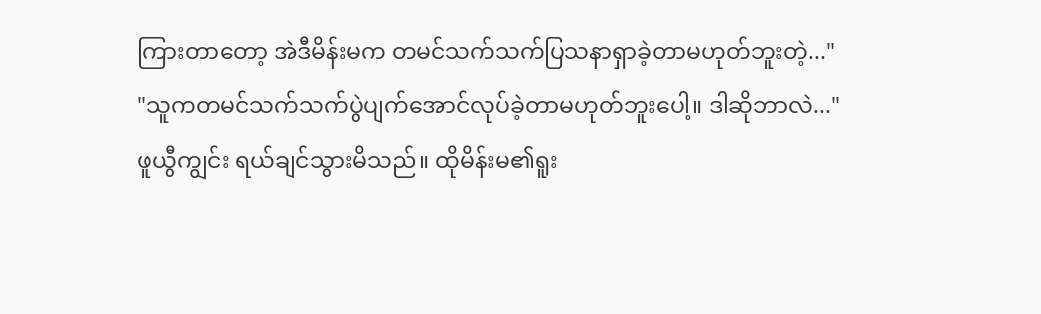ကြားတာတော့ အဲဒီမိန်းမက တမင်သက်သက်ပြသနာရှာခဲ့တာမဟုတ်ဘူးတဲ့..."
"သူကတမင်သက်သက်ပွဲပျက်အောင်လုပ်ခဲ့တာမဟုတ်ဘူးပေါ့။ ဒါဆိုဘာလဲ..."
ဖူယွီကျွင်း ရယ်ချင်သွားမိသည်။ ထိုမိန်းမ၏ရူး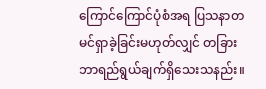ကြောင်ကြောင်ပုံစံအရ ပြသနာတမင်ရှာခဲ့ခြင်းမဟုတ်လျှင် တခြား ဘာရည်ရွယ်ချက်ရှိသေးသနည်း။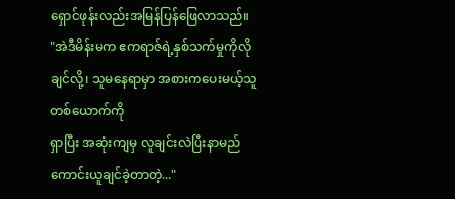ရှောင်ဖုန်းလည်းအမြန်ပြန်ဖြေလာသည်။
"အဲဒီမိန်းမက ဧကရာဇ်ရဲ့နှစ်သက်မှုကိုလိုချင်လို့၊ သူမနေရာမှာ အစားကပေးမယ့်သူတစ်ယောက်ကို
ရှာပြီး အဆုံးကျမှ လူချင်းလဲပြီးနာမည်ကောင်းယူချင်ခဲ့တာတဲ့..."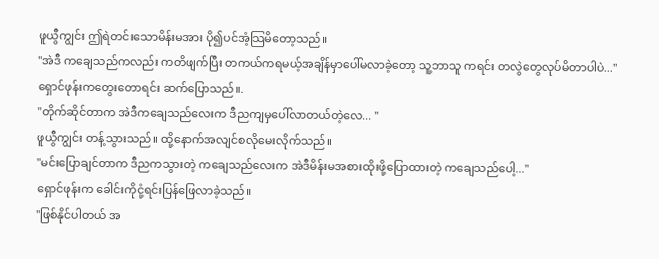ဖူယွီကျွင်း ဤရဲတင်းသောမိန်းမအား ပို၍ပင်အံ့သြမိတော့သည်။
"အဲဒီ ကချေသည်ကလည်း ကတိဖျက်ပြီး တကယ်ကရမယ့်အချိန်မှာပေါ်မလာခဲ့တော့ သူ့ဘာသူ ကရင်း တလွဲတွေလုပ်မိတာပါပဲ..."
ရှောင်ဖုန်းကတွေးတောရင်း ဆက်ပြောသည်။.
"တိုက်ဆိုင်တာက အဲဒီကချေသည်လေးက ဒီညကျမှပေါ်လာတယ်တဲ့လေ... "
ဖူယွီကျွင်း တန့်သွားသည်။ ထို့နောက်အလျင်စလိုမေးလိုက်သည်။
"မင်းပြောချင်တာက ဒီညကသွားတဲ့ ကချေသည်လေးက အဲဒီမိန်းမအစားထိုးဖို့ပြောထားတဲ့ ကချေသည်ပေါ့..."
ရှောင်ဖုန်းက ခေါင်းကိုငုံ့ရင်းပြန်ဖြေလာခဲ့သည်။
"ဖြစ်နိုင်ပါတယ် အ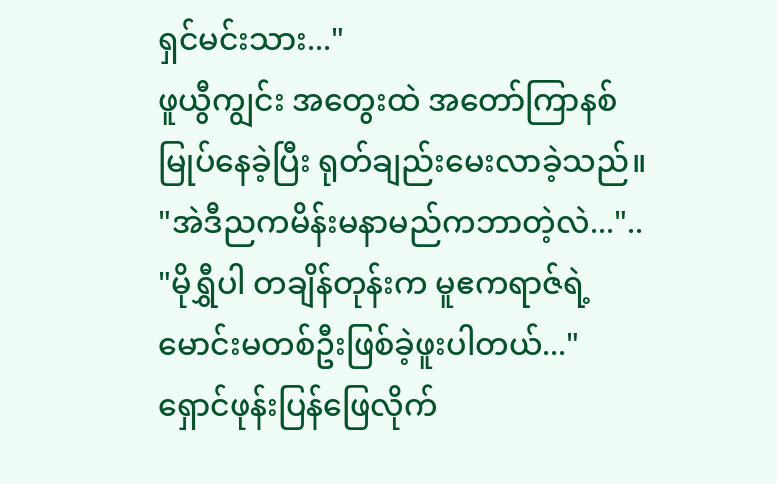ရှင်မင်းသား..."
ဖူယွီကျွင်း အတွေးထဲ အတော်ကြာနစ်မြုပ်နေခဲ့ပြီး ရုတ်ချည်းမေးလာခဲ့သည်။
"အဲဒီညကမိန်းမနာမည်ကဘာတဲ့လဲ..."..
"မိုရွှီပါ တချိန်တုန်းက မူဧကရာဇ်ရဲ့ မောင်းမတစ်ဦးဖြစ်ခဲ့ဖူးပါတယ်..."
ရှောင်ဖုန်းပြန်ဖြေလိုက်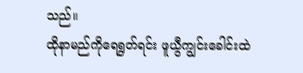သည်။
ထိုနာမည်ကိုရေရွတ်ရင်း ဖူယွီကျွင်းခေါင်းထဲ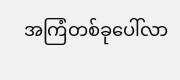အကြံတစ်ခုပေါ်လာ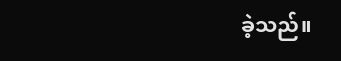ခဲ့သည်။